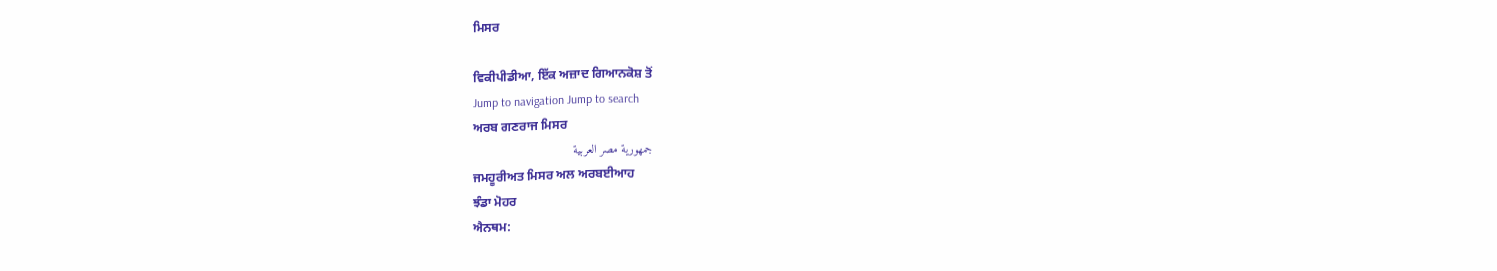ਮਿਸਰ

ਵਿਕੀਪੀਡੀਆ, ਇੱਕ ਅਜ਼ਾਦ ਗਿਆਨਕੋਸ਼ ਤੋਂ
Jump to navigation Jump to search
ਅਰਬ ਗਣਰਾਜ ਮਿਸਰ
جمهورية مصر العربية
ਜਮਹੂਰੀਅਤ ਮਿਸਰ ਅਲ ਅਰਬਈਆਹ
ਝੰਡਾ ਮੋਹਰ
ਐਨਥਮ: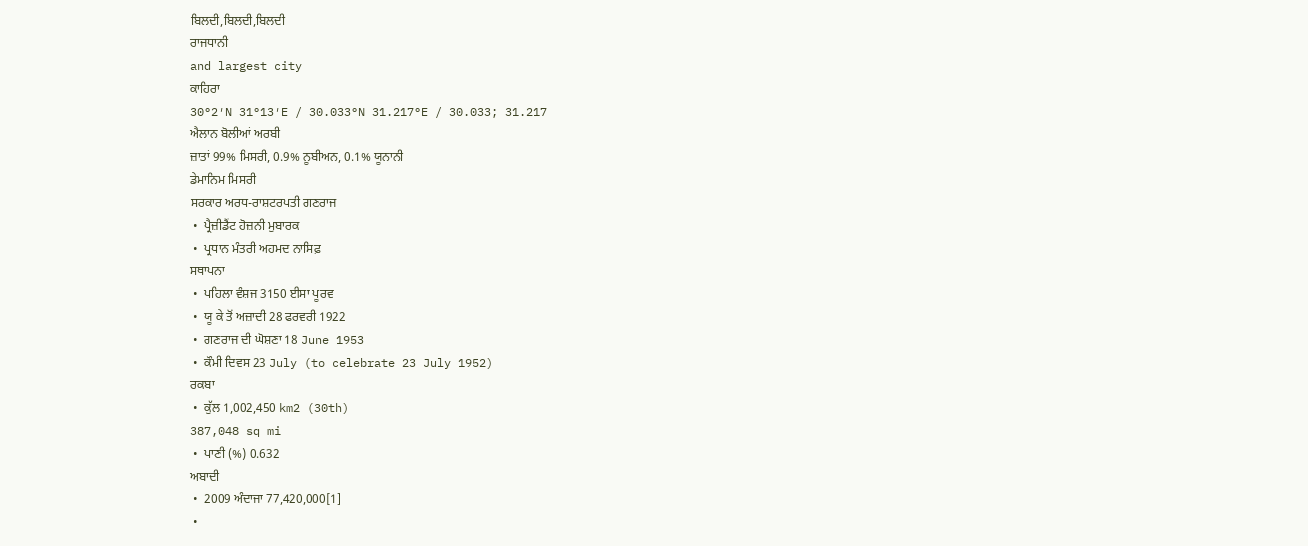ਬਿਲਦੀ,ਬਿਲਦੀ,ਬਿਲਦੀ
ਰਾਜਧਾਨੀ
and largest city
ਕਾਹਿਰਾ
30°2′N 31°13′E / 30.033°N 31.217°E / 30.033; 31.217
ਐਲਾਨ ਬੋਲੀਆਂ ਅਰਬੀ
ਜ਼ਾਤਾਂ 99% ਮਿਸਰੀ, 0.9% ਨੂਬੀਅਨ, 0.1% ਯੂਨਾਨੀ
ਡੇਮਾਨਿਮ ਮਿਸਰੀ
ਸਰਕਾਰ ਅਰਧ-ਰਾਸ਼ਟਰਪਤੀ ਗਣਰਾਜ
 •  ਪ੍ਰੈਜ਼ੀਡੈਂਟ ਹੋਜ਼ਨੀ ਮੁਬਾਰਕ
 •  ਪ੍ਰਧਾਨ ਮੰਤਰੀ ਅਹਮਦ ਨਾਸਿਫ਼
ਸਥਾਪਨਾ
 •  ਪਹਿਲਾ ਵੰਸ਼ਜ 3150 ਈਸਾ ਪੂਰਵ
 •  ਯੂ ਕੇ ਤੋਂ ਅਜ਼ਾਦੀ 28 ਫਰਵਰੀ 1922
 •  ਗਣਰਾਜ ਦੀ ਘੋਸ਼ਣਾ 18 June 1953
 •  ਕੌਮੀ ਦਿਵਸ 23 July (to celebrate 23 July 1952)
ਰਕਬਾ
 •  ਕੁੱਲ 1,002,450 km2 (30th)
387,048 sq mi
 •  ਪਾਣੀ (%) 0.632
ਅਬਾਦੀ
 •  2009 ਅੰਦਾਜਾ 77,420,000[1]
 •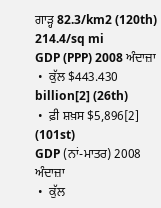ਗਾੜ੍ਹ 82.3/km2 (120th)
214.4/sq mi
GDP (PPP) 2008 ਅੰਦਾਜ਼ਾ
 •  ਕੁੱਲ $443.430 billion[2] (26th)
 •  ਫ਼ੀ ਸ਼ਖ਼ਸ $5,896[2] (101st)
GDP (ਨਾਂ-ਮਾਤਰ) 2008 ਅੰਦਾਜ਼ਾ
 •  ਕੁੱਲ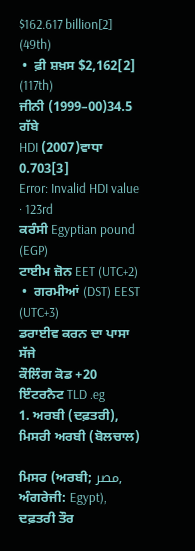$162.617 billion[2] (49th)
 •  ਫ਼ੀ ਸ਼ਖ਼ਸ $2,162[2] (117th)
ਜੀਨੀ (1999–00)34.5
ਗੱਬੇ
HDI (2007)ਵਾਧਾ 0.703[3]
Error: Invalid HDI value · 123rd
ਕਰੰਸੀ Egyptian pound (EGP)
ਟਾਈਮ ਜ਼ੋਨ EET (UTC+2)
 •  ਗਰਮੀਆਂ (DST) EEST (UTC+3)
ਡਰਾਈਵ ਕਰਨ ਦਾ ਪਾਸਾ ਸੱਜੇ
ਕੌਲਿੰਗ ਕੋਡ +20
ਇੰਟਰਨੈਟ TLD .eg
1. ਅਰਬੀ (ਦਫ਼ਤਰੀ), ਮਿਸਰੀ ਅਰਬੀ (ਬੋਲਚਾਲ)

ਮਿਸਰ (ਅਰਬੀ; مصر, ਅੰਗਰੇਜੀ: Egypt), ਦਫ਼ਤਰੀ ਤੌਰ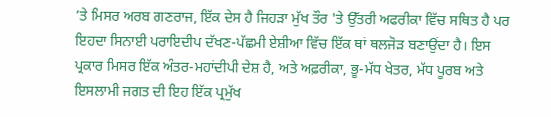’ਤੇ ਮਿਸਰ ਅਰਬ ਗਣਰਾਜ, ਇੱਕ ਦੇਸ ਹੈ ਜਿਹੜਾ ਮੁੱਖ ਤੌਰ 'ਤੇ ਉੱਤਰੀ ਅਫਰੀਕਾ ਵਿੱਚ ਸਥਿਤ ਹੈ ਪਰ ਇਹਦਾ ਸਿਨਾਈ ਪਰਾਇਦੀਪ ਦੱਖਣ-ਪੱਛਮੀ ਏਸ਼ੀਆ ਵਿੱਚ ਇੱਕ ਥਾਂ ਥਲਜੋੜ ਬਣਾਉਂਦਾ ਹੈ। ਇਸ ਪ੍ਰਕਾਰ ਮਿਸਰ ਇੱਕ ਅੰਤਰ-ਮਹਾਂਦੀਪੀ ਦੇਸ਼ ਹੈ, ਅਤੇ ਅਫ਼ਰੀਕਾ, ਭੂ-ਮੱਧ ਖੇਤਰ, ਮੱਧ ਪੂਰਬ ਅਤੇ ਇਸਲਾਮੀ ਜਗਤ ਦੀ ਇਹ ਇੱਕ ਪ੍ਰਮੁੱਖ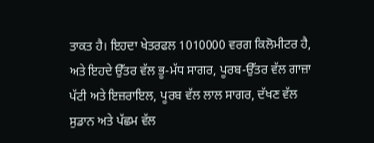ਤਾਕਤ ਹੈ। ਇਹਦਾ ਖੇਤਰਫਲ 1010000 ਵਰਗ ਕਿਲੋਮੀਟਰ ਹੈ, ਅਤੇ ਇਹਦੇ ਉੱਤਰ ਵੱਲ ਭੂ-ਮੱਧ ਸਾਗਰ, ਪੂਰਬ-ਉੱਤਰ ਵੱਲ ਗਾਜ਼ਾ ਪੱਟੀ ਅਤੇ ਇਜ਼ਰਾਇਲ, ਪੂਰਬ ਵੱਲ ਲਾਲ ਸਾਗਰ, ਦੱਖਣ ਵੱਲ ਸੁਡਾਨ ਅਤੇ ਪੱਛਮ ਵੱਲ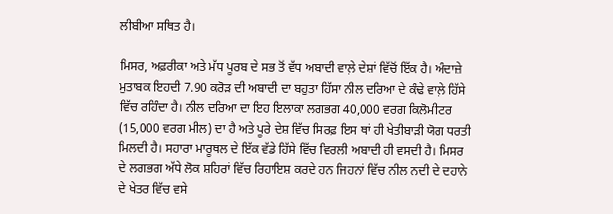ਲੀਬੀਆ ਸਥਿਤ ਹੈ।

ਮਿਸਰ, ਅਫ਼ਰੀਕਾ ਅਤੇ ਮੱਧ ਪੂਰਬ ਦੇ ਸਭ ਤੋਂ ਵੱਧ ਅਬਾਦੀ ਵਾਲ਼ੇ ਦੇਸ਼ਾਂ ਵਿੱਚੋਂ ਇੱਕ ਹੈ। ਅੰਦਾਜ਼ੇ ਮੁਤਾਬਕ ਇਹਦੀ 7.90 ਕਰੋੜ ਦੀ ਅਬਾਦੀ ਦਾ ਬਹੁਤਾ ਹਿੱਸਾ ਨੀਲ ਦਰਿਆ ਦੇ ਕੰਢੇ ਵਾਲ਼ੇ ਹਿੱਸੇ ਵਿੱਚ ਰਹਿੰਦਾ ਹੈ। ਨੀਲ ਦਰਿਆ ਦਾ ਇਹ ਇਲਾਕਾ ਲਗਭਗ 40,000 ਵਰਗ ਕਿਲੋਮੀਟਰ (15,000 ਵਰਗ ਮੀਲ) ਦਾ ਹੈ ਅਤੇ ਪੂਰੇ ਦੇਸ਼ ਵਿੱਚ ਸਿਰਫ਼ ਇਸ ਥਾਂ ਹੀ ਖੇਤੀਬਾੜੀ ਯੋਗ ਧਰਤੀ ਮਿਲਦੀ ਹੈ। ਸਹਾਰਾ ਮਾਰੂਥਲ ਦੇ ਇੱਕ ਵੱਡੇ ਹਿੱਸੇ ਵਿੱਚ ਵਿਰਲੀ ਅਬਾਦੀ ਹੀ ਵਸਦੀ ਹੈ। ਮਿਸਰ ਦੇ ਲਗਭਗ ਅੱਧੇ ਲੋਕ ਸ਼ਹਿਰਾਂ ਵਿੱਚ ਰਿਹਾਇਸ਼ ਕਰਦੇ ਹਨ ਜਿਹਨਾਂ ਵਿੱਚ ਨੀਲ ਨਦੀ ਦੇ ਦਹਾਨੇ ਦੇ ਖੇਤਰ ਵਿੱਚ ਵਸੇ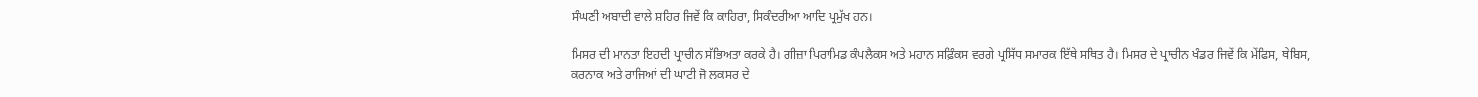ਸੰਘਣੀ ਅਬਾਦੀ ਵਾਲੇ ਸ਼ਹਿਰ ਜਿਵੇਂ ਕਿ ਕਾਹਿਰਾ, ਸਿਕੰਦਰੀਆ ਆਦਿ ਪ੍ਰਮੁੱਖ ਹਨ।

ਮਿਸਰ ਦੀ ਮਾਨਤਾ ਇਹਦੀ ਪ੍ਰਾਚੀਨ ਸੱਭਿਅਤਾ ਕਰਕੇ ਹੈ। ਗੀਜ਼ਾ ਪਿਰਾਮਿਡ ਕੰਪਲੈਕਸ ਅਤੇ ਮਹਾਨ ਸਫ਼ਿੰਕਸ ਵਰਗੇ ਪ੍ਰਸਿੱਧ ਸਮਾਰਕ ਇੱਥੇ ਸਥਿਤ ਹੈ। ਮਿਸਰ ਦੇ ਪ੍ਰਾਚੀਨ ਖੰਡਰ ਜਿਵੇਂ ਕਿ ਮੇਂਫਿਸ, ਥੇਬਿਸ, ਕਰਨਾਕ ਅਤੇ ਰਾਜਿਆਂ ਦੀ ਘਾਟੀ ਜੋ ਲਕਸਰ ਦੇ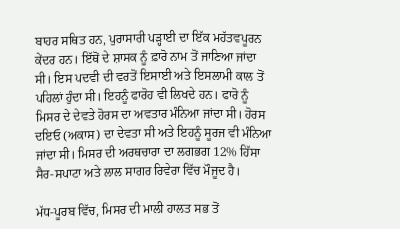ਬਾਹਰ ਸਥਿਤ ਹਨ, ਪੁਰਾਸਾਰੀ ਪੜ੍ਹਾਈ ਦਾ ਇੱਕ ਮਹੱਤਵਪੂਰਨ ਕੇਂਦਰ ਹਨ। ਇੱਥੋਂ ਦੇ ਸ਼ਾਸਕ ਨੂੰ ਫ਼ਾਰੋ ਨਾਮ ਤੋਂ ਜਾਣਿਆ ਜਾਂਦਾ ਸੀ। ਇਸ ਪਦਵੀ ਦੀ ਵਰਤੋਂ ਇਸਾਈ ਅਤੇ ਇਸਲਾਮੀ ਕਾਲ ਤੋਂ ਪਹਿਲਾਂ ਹੁੰਦਾ ਸੀ। ਇਹਨੂੰ ਫਾਰੋਹ ਵੀ ਲਿਖਦੇ ਹਨ। ਫਾਰੋ ਨੂੰ ਮਿਸਰ ਦੇ ਦੇਵਤੇ ਹੋਰਸ ਦਾ ਅਵਤਾਰ ਮੰਨਿਆ ਜਾਂਦਾ ਸੀ। ਹੋਰਸ ਦਇਓ (ਅਕਾਸ) ਦਾ ਦੇਵਤਾ ਸੀ ਅਤੇ ਇਹਨੂੰ ਸੂਰਜ ਵੀ ਮੰਨਿਆ ਜਾਂਦਾ ਸੀ। ਮਿਸਰ ਦੀ ਅਰਥਚਾਰਾ ਦਾ ਲਗਭਗ 12% ਹਿੱਸਾ ਸੈਰ-ਸਪਾਟਾ ਅਤੇ ਲਾਲ ਸਾਗਰ ਰਿਵੇਰਾ ਵਿੱਚ ਮੌਜੂਦ ਹੈ।

ਮੱਧ-ਪੂਰਬ ਵਿੱਚ, ਮਿਸਰ ਦੀ ਮਾਲੀ ਹਾਲਤ ਸਭ ਤੋਂ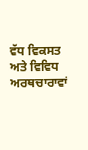ਵੱਧ ਵਿਕਸਤ ਅਤੇ ਵਿਵਿਧ ਅਰਥਚਾਰਾਵਾਂ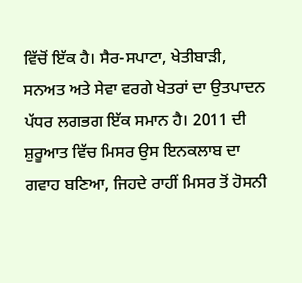ਵਿੱਚੋਂ ਇੱਕ ਹੈ। ਸੈਰ-ਸਪਾਟਾ, ਖੇਤੀਬਾੜੀ, ਸਨਅਤ ਅਤੇ ਸੇਵਾ ਵਰਗੇ ਖੇਤਰਾਂ ਦਾ ਉਤਪਾਦਨ ਪੱਧਰ ਲਗਭਗ ਇੱਕ ਸਮਾਨ ਹੈ। 2011 ਦੀ ਸ਼ੁਰੂਆਤ ਵਿੱਚ ਮਿਸਰ ਉਸ ਇਨਕਲਾਬ ਦਾ ਗਵਾਹ ਬਣਿਆ, ਜਿਹਦੇ ਰਾਹੀਂ ਮਿਸਰ ਤੋਂ ਹੋਸਨੀ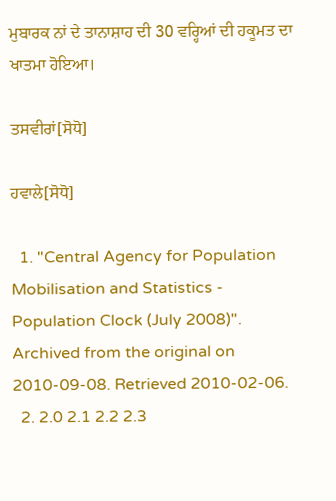ਮੁਬਾਰਕ ਨਾਂ ਦੇ ਤਾਨਾਸ਼ਾਹ ਦੀ 30 ਵਰ੍ਹਿਆਂ ਦੀ ਹਕੂਮਤ ਦਾ ਖਾਤਮਾ ਹੋਇਆ।

ਤਸਵੀਰਾਂ[ਸੋਧੋ]

ਹਵਾਲੇ[ਸੋਧੋ]

  1. "Central Agency for Population Mobilisation and Statistics - Population Clock (July 2008)". Archived from the original on 2010-09-08. Retrieved 2010-02-06.
  2. 2.0 2.1 2.2 2.3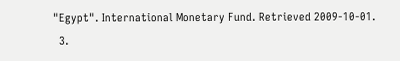"Egypt". International Monetary Fund. Retrieved 2009-10-01.
  3.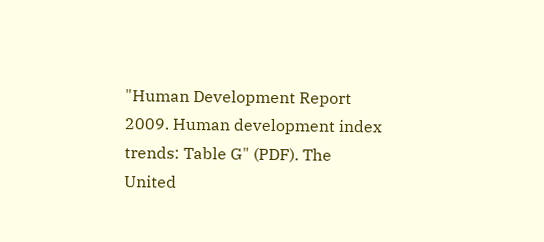"Human Development Report 2009. Human development index trends: Table G" (PDF). The United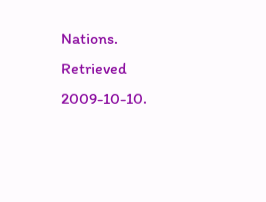Nations. Retrieved 2009-10-10.